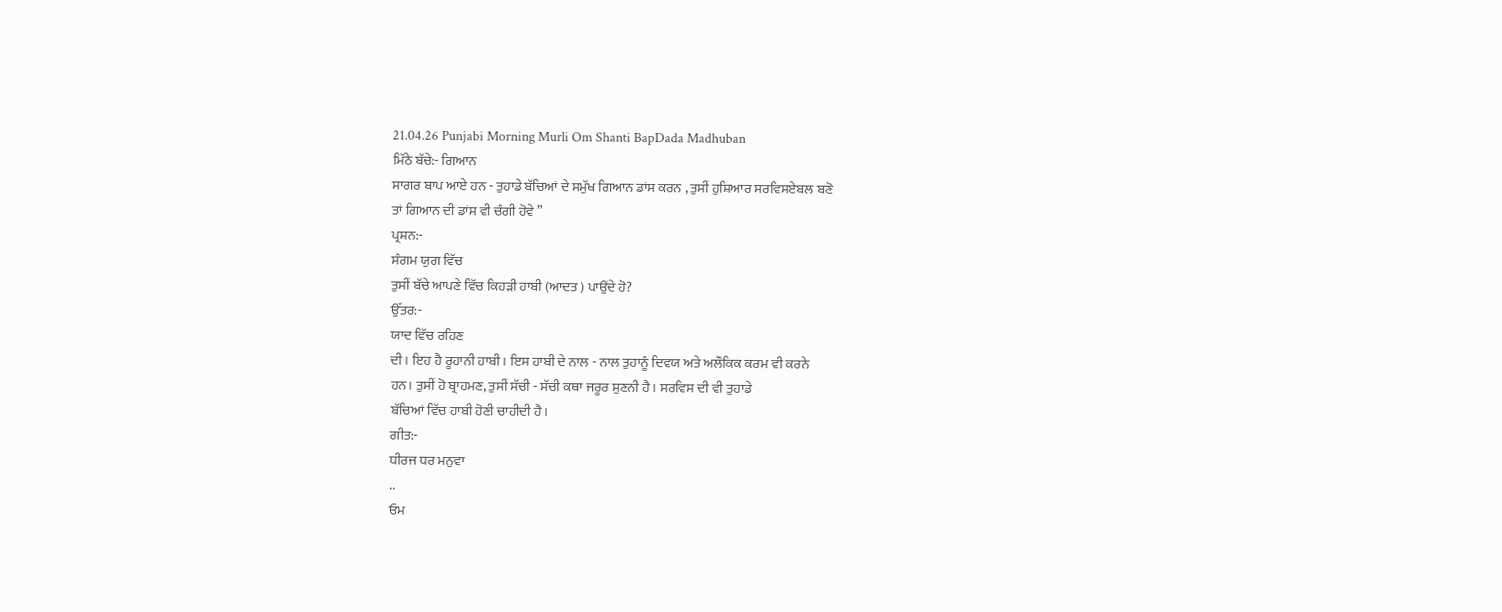21.04.26 Punjabi Morning Murli Om Shanti BapDada Madhuban
ਮਿੱਠੇ ਬੱਚੇ:- ਗਿਆਨ
ਸਾਗਰ ਬਾਪ ਆਏ ਹਨ - ਤੁਹਾਡੇ ਬੱਚਿਆਂ ਦੇ ਸਮੁੱਖ ਗਿਆਨ ਡਾਂਸ ਕਰਨ , ਤੁਸੀਂ ਹੁਸ਼ਿਆਰ ਸਰਵਿਸਏਬਲ ਬਣੋ
ਤਾਂ ਗਿਆਨ ਦੀ ਡਾਂਸ ਵੀ ਚੰਗੀ ਹੋਵੇ ”
ਪ੍ਰਸ਼ਨ:-
ਸੰਗਮ ਯੁਗ ਵਿੱਚ
ਤੁਸੀਂ ਬੱਚੇ ਆਪਣੇ ਵਿੱਚ ਕਿਹੜੀ ਹਾਬੀ (ਆਦਤ ) ਪਾਉਂਦੇ ਹੋ?
ਉੱਤਰ:-
ਯਾਦ ਵਿੱਚ ਰਹਿਣ
ਦੀ। ਇਹ ਹੈ ਰੂਹਾਨੀ ਹਾਬੀ। ਇਸ ਹਾਬੀ ਦੇ ਨਾਲ - ਨਾਲ ਤੁਹਾਨੂੰ ਦਿਵਯ ਅਤੇ ਅਲੌਕਿਕ ਕਰਮ ਵੀ ਕਰਨੇ
ਹਨ। ਤੁਸੀਂ ਹੋ ਬ੍ਰਾਹਮਣ, ਤੁਸੀਂ ਸੱਚੀ - ਸੱਚੀ ਕਥਾ ਜਰੂਰ ਸੁਣਨੀ ਹੈ। ਸਰਵਿਸ ਦੀ ਵੀ ਤੁਹਾਡੇ
ਬੱਚਿਆਂ ਵਿੱਚ ਹਾਬੀ ਹੋਣੀ ਚਾਹੀਦੀ ਹੈ।
ਗੀਤ:-
ਧੀਰਜ ਧਰ ਮਨੁਵਾ
..
ਓਮ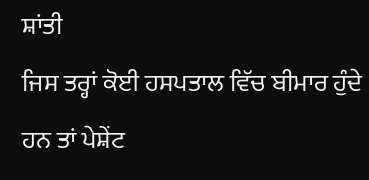ਸ਼ਾਂਤੀ
ਜਿਸ ਤਰ੍ਹਾਂ ਕੋਈ ਹਸਪਤਾਲ ਵਿੱਚ ਬੀਮਾਰ ਹੁੰਦੇ ਹਨ ਤਾਂ ਪੇਸ਼ੇਂਟ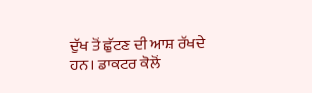ਦੁੱਖ ਤੋਂ ਛੁੱਟਣ ਦੀ ਆਸ਼ ਰੱਖਦੇ
ਹਨ। ਡਾਕਟਰ ਕੋਲੋਂ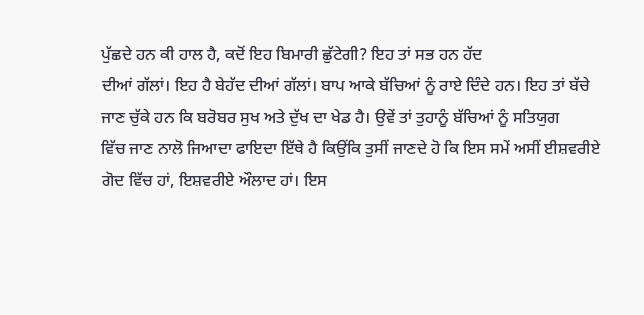ਪੁੱਛਦੇ ਹਨ ਕੀ ਹਾਲ ਹੈ, ਕਦੋਂ ਇਹ ਬਿਮਾਰੀ ਛੁੱਟੇਗੀ? ਇਹ ਤਾਂ ਸਭ ਹਨ ਹੱਦ
ਦੀਆਂ ਗੱਲਾਂ। ਇਹ ਹੈ ਬੇਹੱਦ ਦੀਆਂ ਗੱਲਾਂ। ਬਾਪ ਆਕੇ ਬੱਚਿਆਂ ਨੂੰ ਰਾਏ ਦਿੰਦੇ ਹਨ। ਇਹ ਤਾਂ ਬੱਚੇ
ਜਾਣ ਚੁੱਕੇ ਹਨ ਕਿ ਬਰੋਬਰ ਸੁਖ ਅਤੇ ਦੁੱਖ ਦਾ ਖੇਡ ਹੈ। ਉਵੇਂ ਤਾਂ ਤੁਹਾਨੂੰ ਬੱਚਿਆਂ ਨੂੰ ਸਤਿਯੁਗ
ਵਿੱਚ ਜਾਣ ਨਾਲੋ ਜਿਆਦਾ ਫਾਇਦਾ ਇੱਥੇ ਹੈ ਕਿਉਂਕਿ ਤੁਸੀਂ ਜਾਣਦੇ ਹੋ ਕਿ ਇਸ ਸਮੇਂ ਅਸੀਂ ਈਸ਼ਵਰੀਏ
ਗੋਦ ਵਿੱਚ ਹਾਂ, ਇਸ਼ਵਰੀਏ ਔਲਾਦ ਹਾਂ। ਇਸ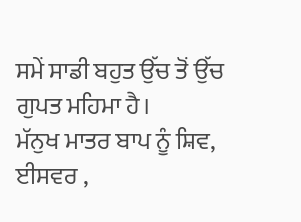ਸਮੇਂ ਸਾਡੀ ਬਹੁਤ ਉੱਚ ਤੋਂ ਉੱਚ ਗੁਪਤ ਮਹਿਮਾ ਹੈ।
ਮੱਨੁਖ ਮਾਤਰ ਬਾਪ ਨੂੰ ਸ਼ਿਵ, ਈਸਵਰ ,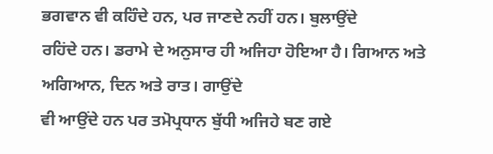ਭਗਵਾਨ ਵੀ ਕਹਿੰਦੇ ਹਨ, ਪਰ ਜਾਣਦੇ ਨਹੀਂ ਹਨ। ਬੁਲਾਉਂਦੇ
ਰਹਿਂਦੇ ਹਨ। ਡਰਾਮੇ ਦੇ ਅਨੁਸਾਰ ਹੀ ਅਜਿਹਾ ਹੋਇਆ ਹੈ। ਗਿਆਨ ਅਤੇ ਅਗਿਆਨ, ਦਿਨ ਅਤੇ ਰਾਤ। ਗਾਉਂਦੇ
ਵੀ ਆਉਂਦੇ ਹਨ ਪਰ ਤਮੋਪ੍ਰਧਾਨ ਬੁੱਧੀ ਅਜਿਹੇ ਬਣ ਗਏ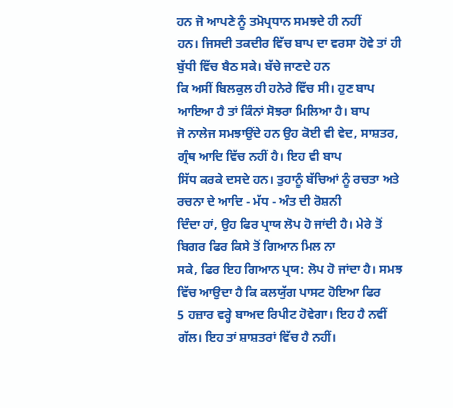ਹਨ ਜੋ ਆਪਣੇ ਨੂੰ ਤਮੋਪ੍ਰਧਾਨ ਸਮਝਦੇ ਹੀ ਨਹੀਂ
ਹਨ। ਜਿਸਦੀ ਤਕਦੀਰ ਵਿੱਚ ਬਾਪ ਦਾ ਵਰਸਾ ਹੋਵੇ ਤਾਂ ਹੀ ਬੁੱਧੀ ਵਿੱਚ ਬੈਠ ਸਕੇ। ਬੱਚੇ ਜਾਣਦੇ ਹਨ
ਕਿ ਅਸੀਂ ਬਿਲਕੁਲ ਹੀ ਹਨੇਰੇ ਵਿੱਚ ਸੀ। ਹੁਣ ਬਾਪ ਆਇਆ ਹੈ ਤਾਂ ਕਿੰਨਾਂ ਸੋਝਰਾ ਮਿਲਿਆ ਹੈ। ਬਾਪ
ਜੋ ਨਾਲੇਜ ਸਮਝਾਉਂਦੇ ਹਨ ਉਹ ਕੋਈ ਵੀ ਵੇਦ, ਸਾਸ਼ਤਰ, ਗ੍ਰੰਥ ਆਦਿ ਵਿੱਚ ਨਹੀਂ ਹੈ। ਇਹ ਵੀ ਬਾਪ
ਸਿੱਧ ਕਰਕੇ ਦਸਦੇ ਹਨ। ਤੁਹਾਨੂੰ ਬੱਚਿਆਂ ਨੂੰ ਰਚਤਾ ਅਤੇ ਰਚਨਾ ਦੇ ਆਦਿ - ਮੱਧ - ਅੰਤ ਦੀ ਰੋਸ਼ਨੀ
ਦਿੰਦਾ ਹਾਂ, ਉਹ ਫਿਰ ਪ੍ਰਾਯ ਲੋਪ ਹੋ ਜਾਂਦੀ ਹੈ। ਮੇਰੇ ਤੋਂ ਬਿਗਰ ਫਿਰ ਕਿਸੇ ਤੋਂ ਗਿਆਨ ਮਿਲ ਨਾ
ਸਕੇ, ਫਿਰ ਇਹ ਗਿਆਨ ਪ੍ਰਯ: ਲੋਪ ਹੋ ਜਾਂਦਾ ਹੈ। ਸਮਝ ਵਿੱਚ ਆਉਦਾ ਹੈ ਕਿ ਕਲਯੁੱਗ ਪਾਸਟ ਹੋਇਆ ਫਿਰ
5 ਹਜ਼ਾਰ ਵਰ੍ਹੇ ਬਾਅਦ ਰਿਪੀਟ ਹੋਵੇਗਾ। ਇਹ ਹੈ ਨਵੀਂ ਗੱਲ। ਇਹ ਤਾਂ ਸ਼ਾਸ਼ਤਰਾਂ ਵਿੱਚ ਹੈ ਨਹੀਂ।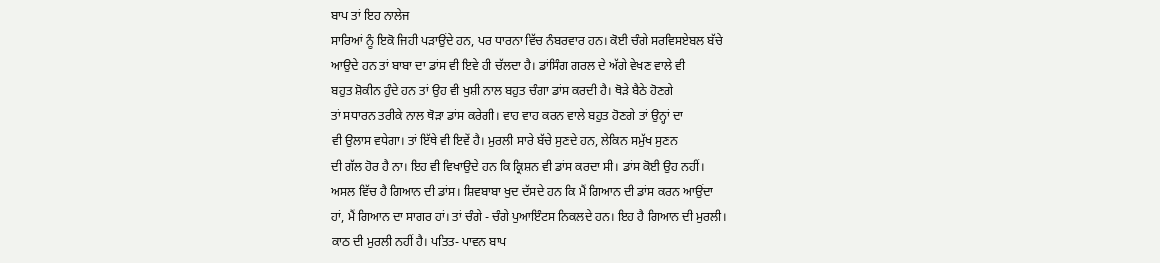ਬਾਪ ਤਾਂ ਇਹ ਨਾਲੇਜ
ਸਾਰਿਆਂ ਨੂੰ ਇਕੋ ਜਿਹੀ ਪੜਾਉਂਦੇ ਹਨ, ਪਰ ਧਾਰਨਾ ਵਿੱਚ ਨੰਬਰਵਾਰ ਹਨ। ਕੋਈ ਚੰਗੇ ਸਰਵਿਸਏਬਲ ਬੱਚੇ
ਆਉਦੇ ਹਨ ਤਾਂ ਬਾਬਾ ਦਾ ਡਾਂਸ ਵੀ ਇਵੇ ਹੀ ਚੱਲਦਾ ਹੈ। ਡਾਂਸਿੰਗ ਗਰਲ ਦੇ ਅੱਗੇ ਵੇਖਣ ਵਾਲੇ ਵੀ
ਬਹੁਤ ਸ਼ੋਕੀਨ ਹੁੰਦੇ ਹਨ ਤਾਂ ਉਹ ਵੀ ਖੁਸ਼ੀ ਨਾਲ ਬਹੁਤ ਚੰਗਾ ਡਾਂਸ ਕਰਦੀ ਹੈ। ਥੋੜੇ ਬੈਠੇ ਹੋਣਗੇ
ਤਾਂ ਸਧਾਰਨ ਤਰੀਕੇ ਨਾਲ ਥੋੜਾ ਡਾਂਸ ਕਰੇਗੀ। ਵਾਹ ਵਾਹ ਕਰਨ ਵਾਲੇ ਬਹੁਤ ਹੋਣਗੇ ਤਾਂ ਉਨ੍ਹਾਂ ਦਾ
ਵੀ ਉਲਾਸ ਵਧੇਗਾ। ਤਾਂ ਇੱਥੇ ਵੀ ਇਵੇਂ ਹੈ। ਮੁਰਲੀ ਸਾਰੇ ਬੱਚੇ ਸੁਣਦੇ ਹਨ, ਲੇਕਿਨ ਸਮੁੱਖ ਸੁਣਨ
ਦੀ ਗੱਲ ਹੋਰ ਹੈ ਨਾ। ਇਹ ਵੀ ਵਿਖਾਉਦੇ ਹਨ ਕਿ ਕ੍ਰਿਸ਼ਨ ਵੀ ਡਾਂਸ ਕਰਦਾ ਸੀ। ਡਾਂਸ ਕੋਈ ਉਹ ਨਹੀਂ।
ਅਸਲ ਵਿੱਚ ਹੈ ਗਿਆਨ ਦੀ ਡਾਂਸ। ਸ਼ਿਵਬਾਬਾ ਖੁਦ ਦੱਸਦੇ ਹਨ ਕਿ ਮੈਂ ਗਿਆਨ ਦੀ ਡਾਂਸ ਕਰਨ ਆਉਂਦਾ
ਹਾਂ, ਮੈਂ ਗਿਆਨ ਦਾ ਸਾਗਰ ਹਾਂ। ਤਾਂ ਚੰਗੇ - ਚੰਗੇ ਪੁਆਇੰਟਸ ਨਿਕਲਦੇ ਹਨ। ਇਹ ਹੈ ਗਿਆਨ ਦੀ ਮੁਰਲੀ।
ਕਾਠ ਦੀ ਮੁਰਲੀ ਨਹੀਂ ਹੈ। ਪਤਿਤ- ਪਾਵਨ ਬਾਪ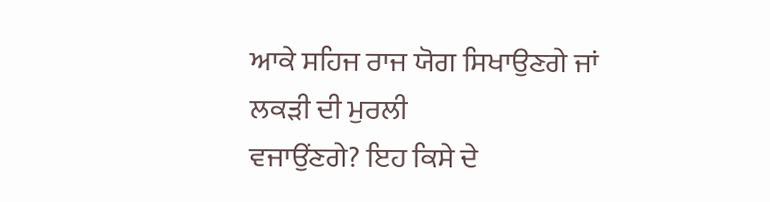ਆਕੇ ਸਹਿਜ ਰਾਜ ਯੋਗ ਸਿਖਾਉਣਗੇ ਜਾਂ ਲਕੜੀ ਦੀ ਮੁਰਲੀ
ਵਜਾਉਂਣਗੇ? ਇਹ ਕਿਸੇ ਦੇ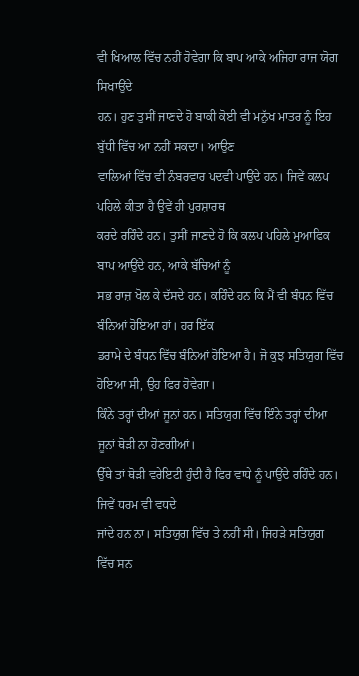ਵੀ ਖਿਆਲ ਵਿੱਚ ਨਹੀਂ ਹੋਵੇਗਾ ਕਿ ਬਾਪ ਆਕੇ ਅਜਿਹਾ ਰਾਜ ਯੋਗ ਸਿਖਾਉਂਦੇ
ਹਨ। ਹੁਣ ਤੁਸੀਂ ਜਾਣਦੇ ਹੋ ਬਾਕੀ ਕੋਈ ਵੀ ਮਨੁੱਖ ਮਾਤਰ ਨੂੰ ਇਹ ਬੁੱਧੀ ਵਿੱਚ ਆ ਨਹੀਂ ਸਕਦਾ। ਆਉਣ
ਵਾਲਿਆਂ ਵਿੱਚ ਵੀ ਨੰਬਰਵਾਰ ਪਦਵੀ ਪਾਉਂਦੇ ਹਨ। ਜਿਵੇਂ ਕਲਪ ਪਹਿਲੇ ਕੀਤਾ ਹੈ ਉਵੇਂ ਹੀ ਪੁਰਸ਼ਾਰਥ
ਕਰਦੇ ਰਹਿੰਦੇ ਹਨ। ਤੁਸੀਂ ਜਾਣਦੇ ਹੋ ਕਿ ਕਲਪ ਪਹਿਲੇ ਮੁਆਫਿਕ ਬਾਪ ਆਉਂਦੇ ਹਨ, ਆਕੇ ਬੱਚਿਆਂ ਨੂੰ
ਸਭ ਰਾਜ਼ ਖੋਲ ਕੇ ਦੱਸਦੇ ਹਨ। ਕਹਿੰਦੇ ਹਨ ਕਿ ਮੈਂ ਵੀ ਬੰਧਨ ਵਿੱਚ ਬੰਨਿਆਂ ਹੋਇਆ ਹਾਂ। ਹਰ ਇੱਕ
ਡਰਾਮੇ ਦੇ ਬੰਧਨ ਵਿੱਚ ਬੰਨਿਆਂ ਹੋਇਆ ਹੈ। ਜੋ ਕੁਝ ਸਤਿਯੁਗ ਵਿੱਚ ਹੋਇਆ ਸੀ, ਉਹ ਫਿਰ ਹੋਵੇਗਾ।
ਕਿੰਨੇ ਤਰ੍ਹਾਂ ਦੀਆਂ ਜੂਨਾਂ ਹਨ। ਸਤਿਯੁਗ ਵਿੱਚ ਇੰਨੇ ਤਰ੍ਹਾਂ ਦੀਆ ਜੂਨਾਂ ਥੋੜੀ ਨਾ ਹੋਣਗੀਆਂ।
ਉੱਥੇ ਤਾਂ ਥੋੜੀ ਵਰੇਇਟੀ ਹੁੰਦੀ ਹੈ ਫਿਰ ਵਾਧੇ ਨੂੰ ਪਾਉਂਦੇ ਰਹਿੰਦੇ ਹਨ। ਜਿਵੇਂ ਧਰਮ ਵੀ ਵਧਦੇ
ਜਾਂਦੇ ਹਨ ਨਾ। ਸਤਿਯੁਗ ਵਿੱਚ ਤੇ ਨਹੀਂ ਸੀ। ਜਿਹੜੇ ਸਤਿਯੁਗ ਵਿੱਚ ਸਨ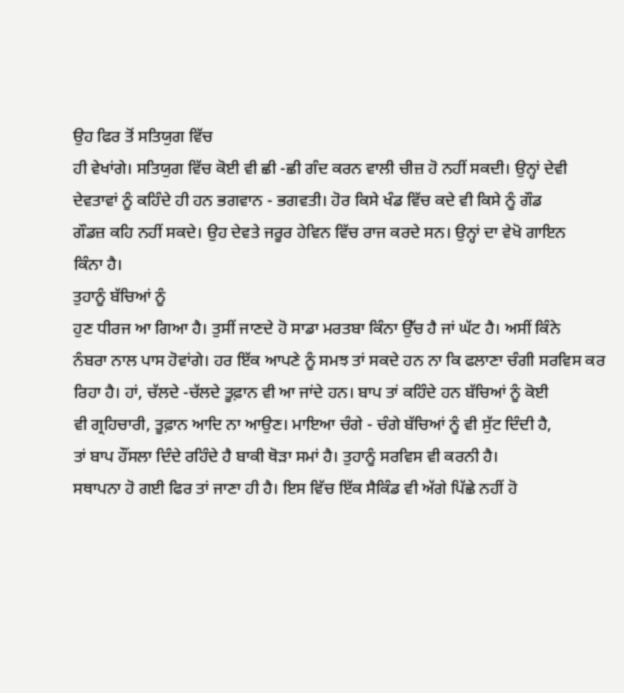ਉਹ ਫਿਰ ਤੋਂ ਸਤਿਯੁਗ ਵਿੱਚ
ਹੀ ਵੇਖਾਂਗੇ। ਸਤਿਯੁਗ ਵਿੱਚ ਕੋਈ ਵੀ ਛੀ -ਛੀ ਗੰਦ ਕਰਨ ਵਾਲੀ ਚੀਜ਼ ਹੋ ਨਹੀਂ ਸਕਦੀ। ਉਨ੍ਹਾਂ ਦੇਵੀ
ਦੇਵਤਾਵਾਂ ਨੂੰ ਕਹਿੰਦੇ ਹੀ ਹਨ ਭਗਵਾਨ - ਭਗਵਤੀ। ਹੋਰ ਕਿਸੇ ਖੰਡ ਵਿੱਚ ਕਦੇ ਵੀ ਕਿਸੇ ਨੂੰ ਗੌਡ
ਗੌਡਜ਼ ਕਹਿ ਨਹੀਂ ਸਕਦੇ। ਉਹ ਦੇਵਤੇ ਜਰੂਰ ਹੇਵਿਨ ਵਿੱਚ ਰਾਜ ਕਰਦੇ ਸਨ। ਉਨ੍ਹਾਂ ਦਾ ਵੇਖੋ ਗਾਇਨ
ਕਿੰਨਾ ਹੈ।
ਤੁਹਾਨੂੰ ਬੱਚਿਆਂ ਨੂੰ
ਹੁਣ ਧੀਰਜ ਆ ਗਿਆ ਹੈ। ਤੁਸੀਂ ਜਾਣਦੇ ਹੋ ਸਾਡਾ ਮਰਤਬਾ ਕਿੰਨਾ ਉੱਚ ਹੈ ਜਾਂ ਘੱਟ ਹੈ। ਅਸੀਂ ਕਿੰਨੇ
ਨੰਬਰਾ ਨਾਲ ਪਾਸ ਹੋਵਾਂਗੇ। ਹਰ ਇੱਕ ਆਪਣੇ ਨੂੰ ਸਮਝ ਤਾਂ ਸਕਦੇ ਹਨ ਨਾ ਕਿ ਫਲਾਣਾ ਚੰਗੀ ਸਰਵਿਸ ਕਰ
ਰਿਹਾ ਹੈ। ਹਾਂ, ਚੱਲਦੇ -ਚੱਲਦੇ ਤੂਫ਼ਾਨ ਵੀ ਆ ਜਾਂਦੇ ਹਨ। ਬਾਪ ਤਾਂ ਕਹਿੰਦੇ ਹਨ ਬੱਚਿਆਂ ਨੂੰ ਕੋਈ
ਵੀ ਗ੍ਰਹਿਚਾਰੀ, ਤੂਫ਼ਾਨ ਆਦਿ ਨਾ ਆਉਣ। ਮਾਇਆ ਚੰਗੇ - ਚੰਗੇ ਬੱਚਿਆਂ ਨੂੰ ਵੀ ਸੁੱਟ ਦਿੰਦੀ ਹੈ,
ਤਾਂ ਬਾਪ ਹੌਂਸਲਾ ਦਿੰਦੇ ਰਹਿੰਦੇ ਹੈ ਬਾਕੀ ਥੋੜਾ ਸਮਾਂ ਹੈ। ਤੁਹਾਨੂੰ ਸਰਵਿਸ ਵੀ ਕਰਨੀ ਹੈ।
ਸਥਾਪਨਾ ਹੋ ਗਈ ਫਿਰ ਤਾਂ ਜਾਣਾ ਹੀ ਹੈ। ਇਸ ਵਿੱਚ ਇੱਕ ਸੈਕਿੰਡ ਵੀ ਅੱਗੇ ਪਿੱਛੇ ਨਹੀਂ ਹੋ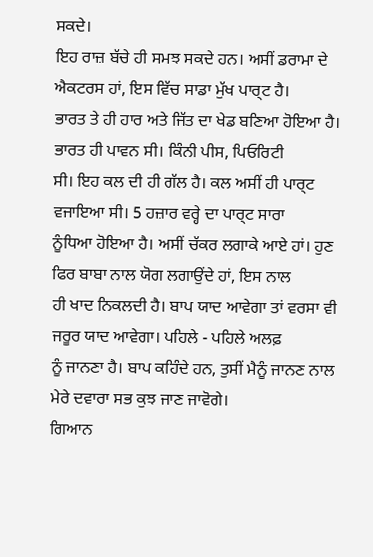ਸਕਦੇ।
ਇਹ ਰਾਜ਼ ਬੱਚੇ ਹੀ ਸਮਝ ਸਕਦੇ ਹਨ। ਅਸੀਂ ਡਰਾਮਾ ਦੇ ਐਕਟਰਸ ਹਾਂ, ਇਸ ਵਿੱਚ ਸਾਡਾ ਮੁੱਖ ਪਾਰ੍ਟ ਹੈ।
ਭਾਰਤ ਤੇ ਹੀ ਹਾਰ ਅਤੇ ਜਿੱਤ ਦਾ ਖੇਡ ਬਣਿਆ ਹੋਇਆ ਹੈ। ਭਾਰਤ ਹੀ ਪਾਵਨ ਸੀ। ਕਿੰਨੀ ਪੀਸ, ਪਿਓਰਿਟੀ
ਸੀ। ਇਹ ਕਲ ਦੀ ਹੀ ਗੱਲ ਹੈ। ਕਲ ਅਸੀਂ ਹੀ ਪਾਰ੍ਟ ਵਜਾਇਆ ਸੀ। 5 ਹਜ਼ਾਰ ਵਰ੍ਹੇ ਦਾ ਪਾਰ੍ਟ ਸਾਰਾ
ਨੂੰਧਿਆ ਹੋਇਆ ਹੈ। ਅਸੀਂ ਚੱਕਰ ਲਗਾਕੇ ਆਏ ਹਾਂ। ਹੁਣ ਫਿਰ ਬਾਬਾ ਨਾਲ ਯੋਗ ਲਗਾਉਂਦੇ ਹਾਂ, ਇਸ ਨਾਲ
ਹੀ ਖਾਦ ਨਿਕਲਦੀ ਹੈ। ਬਾਪ ਯਾਦ ਆਵੇਗਾ ਤਾਂ ਵਰਸਾ ਵੀ ਜਰੂਰ ਯਾਦ ਆਵੇਗਾ। ਪਹਿਲੇ - ਪਹਿਲੇ ਅਲਫ਼
ਨੂੰ ਜਾਨਣਾ ਹੈ। ਬਾਪ ਕਹਿੰਦੇ ਹਨ, ਤੁਸੀਂ ਮੈਨੂੰ ਜਾਨਣ ਨਾਲ ਮੇਰੇ ਦਵਾਰਾ ਸਭ ਕੁਝ ਜਾਣ ਜਾਵੋਗੇ।
ਗਿਆਨ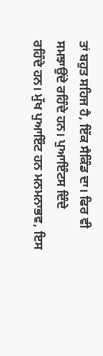ਤਾਂ ਬਹੁਤ ਸਹਿਜ ਹੈ, ਇੱਕ ਸੈਕਿੰਡ ਦਾ। ਫਿਰ ਵੀ ਸਮਝਾਉਂਦੇ ਰਹਿੰਦੇ ਹਨ। ਪੁਆਇੰਟਸ ਦਿੰਦੇ
ਰਹਿੰਦੇ ਹਨ। ਮੁੱਖ ਪੁਆਇੰਟ ਹਨ ਮਨਮਨਾਭਵ, ਇਸ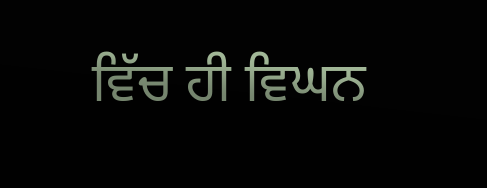ਵਿੱਚ ਹੀ ਵਿਘਨ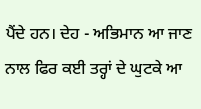ਪੈਂਦੇ ਹਨ। ਦੇਹ - ਅਭਿਮਾਨ ਆ ਜਾਣ
ਨਾਲ ਫਿਰ ਕਈ ਤਰ੍ਹਾਂ ਦੇ ਘੁਟਕੇ ਆ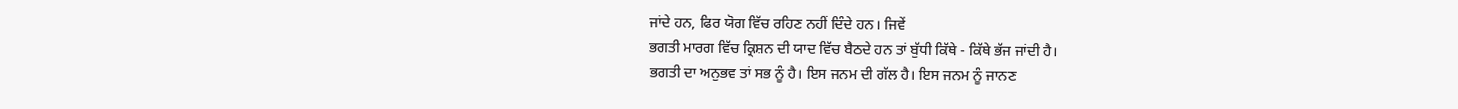ਜਾਂਦੇ ਹਨ, ਫਿਰ ਯੋਗ ਵਿੱਚ ਰਹਿਣ ਨਹੀਂ ਦਿੰਦੇ ਹਨ। ਜਿਵੇਂ
ਭਗਤੀ ਮਾਰਗ ਵਿੱਚ ਕ੍ਰਿਸ਼ਨ ਦੀ ਯਾਦ ਵਿੱਚ ਬੈਠਦੇ ਹਨ ਤਾਂ ਬੁੱਧੀ ਕਿੱਥੇ - ਕਿੱਥੇ ਭੱਜ ਜਾਂਦੀ ਹੈ।
ਭਗਤੀ ਦਾ ਅਨੁਭਵ ਤਾਂ ਸਭ ਨੂੰ ਹੈ। ਇਸ ਜਨਮ ਦੀ ਗੱਲ ਹੈ। ਇਸ ਜਨਮ ਨੂੰ ਜਾਨਣ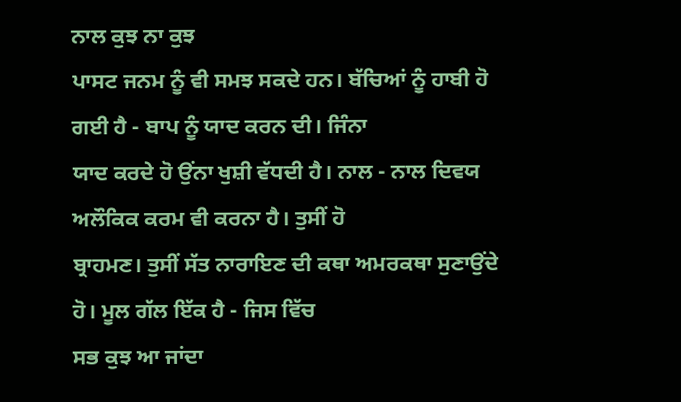ਨਾਲ ਕੁਝ ਨਾ ਕੁਝ
ਪਾਸਟ ਜਨਮ ਨੂੰ ਵੀ ਸਮਝ ਸਕਦੇ ਹਨ। ਬੱਚਿਆਂ ਨੂੰ ਹਾਬੀ ਹੋ ਗਈ ਹੈ - ਬਾਪ ਨੂੰ ਯਾਦ ਕਰਨ ਦੀ। ਜਿੰਨਾ
ਯਾਦ ਕਰਦੇ ਹੋ ਉਂਨਾ ਖੁਸ਼ੀ ਵੱਧਦੀ ਹੈ। ਨਾਲ - ਨਾਲ ਦਿਵਯ ਅਲੌਕਿਕ ਕਰਮ ਵੀ ਕਰਨਾ ਹੈ। ਤੁਸੀਂ ਹੋ
ਬ੍ਰਾਹਮਣ। ਤੁਸੀਂ ਸੱਤ ਨਾਰਾਇਣ ਦੀ ਕਥਾ ਅਮਰਕਥਾ ਸੁਣਾਉਂਦੇ ਹੋ। ਮੂਲ ਗੱਲ ਇੱਕ ਹੈ - ਜਿਸ ਵਿੱਚ
ਸਭ ਕੁਝ ਆ ਜਾਂਦਾ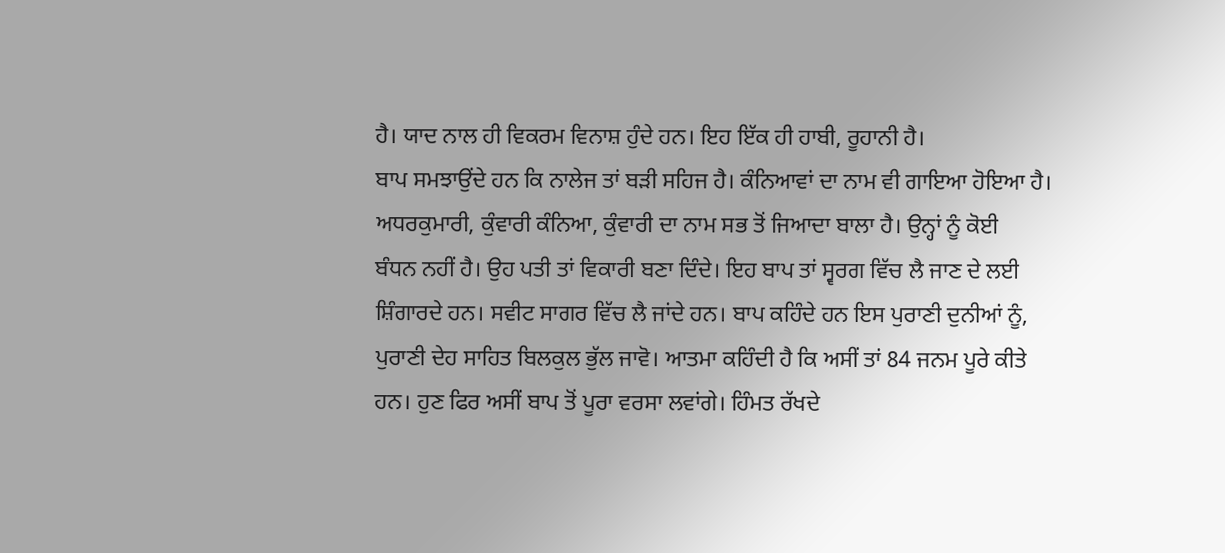ਹੈ। ਯਾਦ ਨਾਲ ਹੀ ਵਿਕਰਮ ਵਿਨਾਸ਼ ਹੁੰਦੇ ਹਨ। ਇਹ ਇੱਕ ਹੀ ਹਾਬੀ, ਰੂਹਾਨੀ ਹੈ।
ਬਾਪ ਸਮਝਾਉਂਦੇ ਹਨ ਕਿ ਨਾਲੇਜ ਤਾਂ ਬੜੀ ਸਹਿਜ ਹੈ। ਕੰਨਿਆਵਾਂ ਦਾ ਨਾਮ ਵੀ ਗਾਇਆ ਹੋਇਆ ਹੈ।
ਅਧਰਕੁਮਾਰੀ, ਕੁੰਵਾਰੀ ਕੰਨਿਆ, ਕੁੰਵਾਰੀ ਦਾ ਨਾਮ ਸਭ ਤੋਂ ਜਿਆਦਾ ਬਾਲਾ ਹੈ। ਉਨ੍ਹਾਂ ਨੂੰ ਕੋਈ
ਬੰਧਨ ਨਹੀਂ ਹੈ। ਉਹ ਪਤੀ ਤਾਂ ਵਿਕਾਰੀ ਬਣਾ ਦਿੰਦੇ। ਇਹ ਬਾਪ ਤਾਂ ਸ੍ਵਰਗ ਵਿੱਚ ਲੈ ਜਾਣ ਦੇ ਲਈ
ਸ਼ਿੰਗਾਰਦੇ ਹਨ। ਸਵੀਟ ਸਾਗਰ ਵਿੱਚ ਲੈ ਜਾਂਦੇ ਹਨ। ਬਾਪ ਕਹਿੰਦੇ ਹਨ ਇਸ ਪੁਰਾਣੀ ਦੁਨੀਆਂ ਨੂੰ,
ਪੁਰਾਣੀ ਦੇਹ ਸਾਹਿਤ ਬਿਲਕੁਲ ਭੁੱਲ ਜਾਵੋ। ਆਤਮਾ ਕਹਿੰਦੀ ਹੈ ਕਿ ਅਸੀਂ ਤਾਂ 84 ਜਨਮ ਪੂਰੇ ਕੀਤੇ
ਹਨ। ਹੁਣ ਫਿਰ ਅਸੀਂ ਬਾਪ ਤੋਂ ਪੂਰਾ ਵਰਸਾ ਲਵਾਂਗੇ। ਹਿੰਮਤ ਰੱਖਦੇ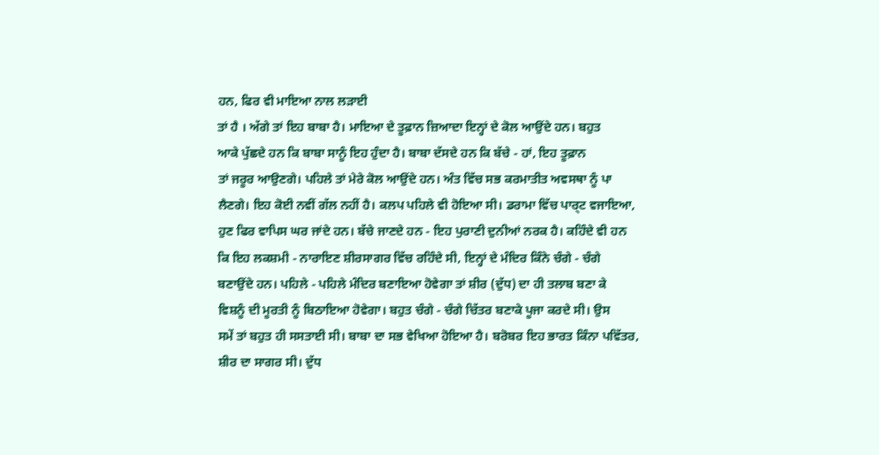ਹਨ, ਫਿਰ ਵੀ ਮਾਇਆ ਨਾਲ ਲੜਾਈ
ਤਾਂ ਹੈ । ਅੱਗੇ ਤਾਂ ਇਹ ਬਾਬਾ ਹੈ। ਮਾਇਆ ਦੇ ਤੂਫ਼ਾਨ ਜ਼ਿਆਦਾ ਇਨ੍ਹਾਂ ਦੇ ਕੋਲ ਆਉਂਦੇ ਹਨ। ਬਹੁਤ
ਆਕੇ ਪੁੱਛਦੇ ਹਨ ਕਿ ਬਾਬਾ ਸਾਨੂੰ ਇਹ ਹੁੰਦਾ ਹੈ। ਬਾਬਾ ਦੱਸਦੇ ਹਨ ਕਿ ਬੱਚੇ - ਹਾਂ, ਇਹ ਤੂਫ਼ਾਨ
ਤਾਂ ਜਰੂਰ ਆਉਣਗੇ। ਪਹਿਲੇ ਤਾਂ ਮੇਰੇ ਕੋਲ ਆਉਂਦੇ ਹਨ। ਅੰਤ ਵਿੱਚ ਸਭ ਕਰਮਾਤੀਤ ਅਵਸਥਾ ਨੂੰ ਪਾ
ਲੈਣਗੇ। ਇਹ ਕੋਈ ਨਵੀਂ ਗੱਲ ਨਹੀਂ ਹੈ। ਕਲਪ ਪਹਿਲੇ ਵੀ ਹੋਇਆ ਸੀ। ਡਰਾਮਾ ਵਿੱਚ ਪਾਰ੍ਟ ਵਜਾਇਆ,
ਹੁਣ ਫਿਰ ਵਾਪਿਸ ਘਰ ਜਾਂਦੇ ਹਨ। ਬੱਚੇ ਜਾਣਦੇ ਹਨ - ਇਹ ਪੁਰਾਣੀ ਦੁਨੀਆਂ ਨਰਕ ਹੈ। ਕਹਿੰਦੇ ਵੀ ਹਨ
ਕਿ ਇਹ ਲਕਸ਼ਮੀ - ਨਾਰਾਇਣ ਸ਼ੀਰਸਾਗਰ ਵਿੱਚ ਰਹਿੰਦੇ ਸੀ, ਇਨ੍ਹਾਂ ਦੇ ਮੰਦਿਰ ਕਿੰਨੇ ਚੰਗੇ - ਚੰਗੇ
ਬਣਾਉਂਦੇ ਹਨ। ਪਹਿਲੇ - ਪਹਿਲੇ ਮੰਦਿਰ ਬਣਾਇਆ ਹੋਵੇਗਾ ਤਾਂ ਸ਼ੀਰ (ਦੁੱਧ) ਦਾ ਹੀ ਤਲਾਬ ਬਣਾ ਕੇ
ਵਿਸ਼ਨੂੰ ਦੀ ਮੂਰਤੀ ਨੂੰ ਬਿਠਾਇਆ ਹੋਵੇਗਾ। ਬਹੁਤ ਚੰਗੇ - ਚੰਗੇ ਚਿੱਤਰ ਬਣਾਕੇ ਪੂਜਾ ਕਰਦੇ ਸੀ। ਉਸ
ਸਮੇਂ ਤਾਂ ਬਹੁਤ ਹੀ ਸਸਤਾਈ ਸੀ। ਬਾਬਾ ਦਾ ਸਭ ਵੇਖਿਆ ਹੋਇਆ ਹੈ। ਬਰੋਬਰ ਇਹ ਭਾਰਤ ਕਿੰਨਾ ਪਵਿੱਤਰ,
ਸ਼ੀਰ ਦਾ ਸਾਗਰ ਸੀ। ਦੁੱਧ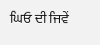ਘਿਓ ਦੀ ਜਿਵੇਂ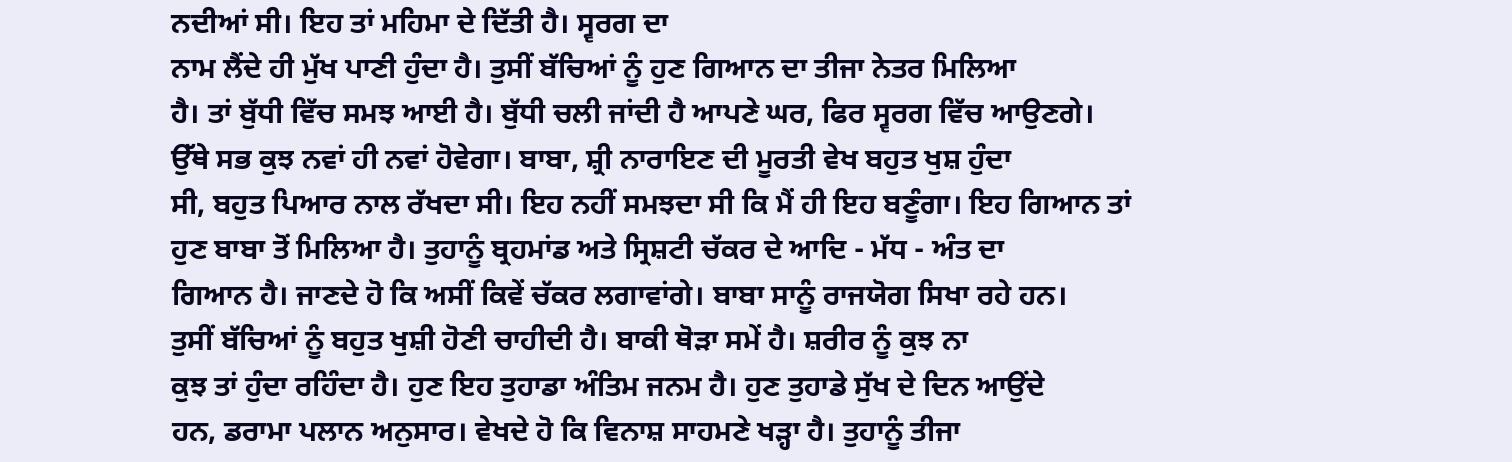ਨਦੀਆਂ ਸੀ। ਇਹ ਤਾਂ ਮਹਿਮਾ ਦੇ ਦਿੱਤੀ ਹੈ। ਸ੍ਵਰਗ ਦਾ
ਨਾਮ ਲੈਂਦੇ ਹੀ ਮੁੱਖ ਪਾਣੀ ਹੁੰਦਾ ਹੈ। ਤੁਸੀਂ ਬੱਚਿਆਂ ਨੂੰ ਹੁਣ ਗਿਆਨ ਦਾ ਤੀਜਾ ਨੇਤਰ ਮਿਲਿਆ
ਹੈ। ਤਾਂ ਬੁੱਧੀ ਵਿੱਚ ਸਮਝ ਆਈ ਹੈ। ਬੁੱਧੀ ਚਲੀ ਜਾਂਦੀ ਹੈ ਆਪਣੇ ਘਰ, ਫਿਰ ਸ੍ਵਰਗ ਵਿੱਚ ਆਉਣਗੇ।
ਉੱਥੇ ਸਭ ਕੁਝ ਨਵਾਂ ਹੀ ਨਵਾਂ ਹੋਵੇਗਾ। ਬਾਬਾ, ਸ਼੍ਰੀ ਨਾਰਾਇਣ ਦੀ ਮੂਰਤੀ ਵੇਖ ਬਹੁਤ ਖੁਸ਼ ਹੁੰਦਾ
ਸੀ, ਬਹੁਤ ਪਿਆਰ ਨਾਲ ਰੱਖਦਾ ਸੀ। ਇਹ ਨਹੀਂ ਸਮਝਦਾ ਸੀ ਕਿ ਮੈਂ ਹੀ ਇਹ ਬਣੂੰਗਾ। ਇਹ ਗਿਆਨ ਤਾਂ
ਹੁਣ ਬਾਬਾ ਤੋਂ ਮਿਲਿਆ ਹੈ। ਤੁਹਾਨੂੰ ਬ੍ਰਹਮਾਂਡ ਅਤੇ ਸ੍ਰਿਸ਼ਟੀ ਚੱਕਰ ਦੇ ਆਦਿ - ਮੱਧ - ਅੰਤ ਦਾ
ਗਿਆਨ ਹੈ। ਜਾਣਦੇ ਹੋ ਕਿ ਅਸੀਂ ਕਿਵੇਂ ਚੱਕਰ ਲਗਾਵਾਂਗੇ। ਬਾਬਾ ਸਾਨੂੰ ਰਾਜਯੋਗ ਸਿਖਾ ਰਹੇ ਹਨ।
ਤੁਸੀਂ ਬੱਚਿਆਂ ਨੂੰ ਬਹੁਤ ਖੁਸ਼ੀ ਹੋਣੀ ਚਾਹੀਦੀ ਹੈ। ਬਾਕੀ ਥੋੜਾ ਸਮੇਂ ਹੈ। ਸ਼ਰੀਰ ਨੂੰ ਕੁਝ ਨਾ
ਕੁਝ ਤਾਂ ਹੁੰਦਾ ਰਹਿੰਦਾ ਹੈ। ਹੁਣ ਇਹ ਤੁਹਾਡਾ ਅੰਤਿਮ ਜਨਮ ਹੈ। ਹੁਣ ਤੁਹਾਡੇ ਸੁੱਖ ਦੇ ਦਿਨ ਆਉਂਦੇ
ਹਨ, ਡਰਾਮਾ ਪਲਾਨ ਅਨੁਸਾਰ। ਵੇਖਦੇ ਹੋ ਕਿ ਵਿਨਾਸ਼ ਸਾਹਮਣੇ ਖੜ੍ਹਾ ਹੈ। ਤੁਹਾਨੂੰ ਤੀਜਾ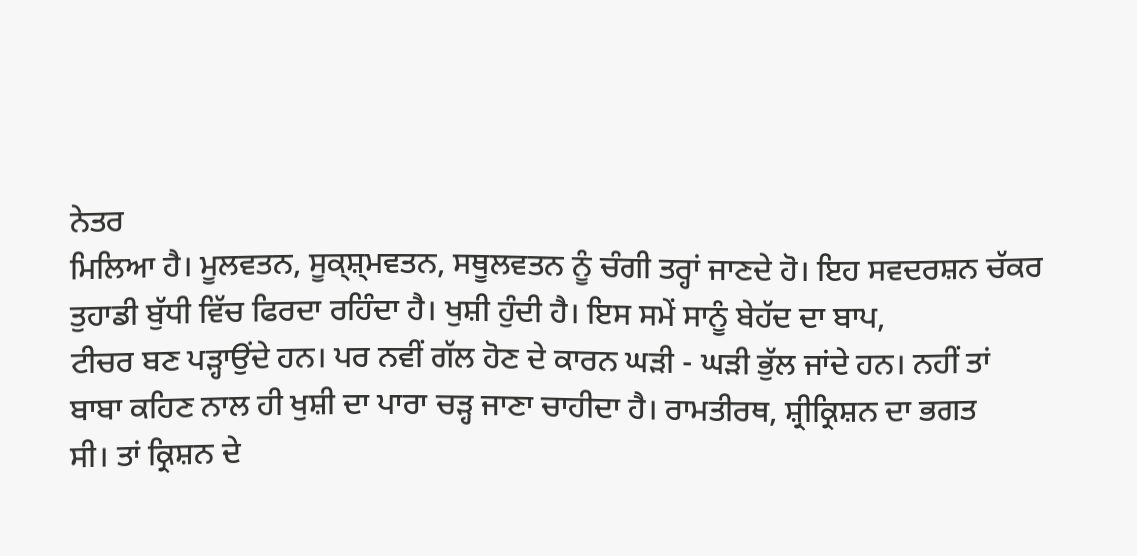ਨੇਤਰ
ਮਿਲਿਆ ਹੈ। ਮੂਲਵਤਨ, ਸੂਕ੍ਸ਼੍ਮਵਤਨ, ਸਥੂਲਵਤਨ ਨੂੰ ਚੰਗੀ ਤਰ੍ਹਾਂ ਜਾਣਦੇ ਹੋ। ਇਹ ਸਵਦਰਸ਼ਨ ਚੱਕਰ
ਤੁਹਾਡੀ ਬੁੱਧੀ ਵਿੱਚ ਫਿਰਦਾ ਰਹਿੰਦਾ ਹੈ। ਖੁਸ਼ੀ ਹੁੰਦੀ ਹੈ। ਇਸ ਸਮੇਂ ਸਾਨੂੰ ਬੇਹੱਦ ਦਾ ਬਾਪ,
ਟੀਚਰ ਬਣ ਪੜ੍ਹਾਉਂਦੇ ਹਨ। ਪਰ ਨਵੀਂ ਗੱਲ ਹੋਣ ਦੇ ਕਾਰਨ ਘੜੀ - ਘੜੀ ਭੁੱਲ ਜਾਂਦੇ ਹਨ। ਨਹੀਂ ਤਾਂ
ਬਾਬਾ ਕਹਿਣ ਨਾਲ ਹੀ ਖੁਸ਼ੀ ਦਾ ਪਾਰਾ ਚੜ੍ਹ ਜਾਣਾ ਚਾਹੀਦਾ ਹੈ। ਰਾਮਤੀਰਥ, ਸ਼੍ਰੀਕ੍ਰਿਸ਼ਨ ਦਾ ਭਗਤ
ਸੀ। ਤਾਂ ਕ੍ਰਿਸ਼ਨ ਦੇ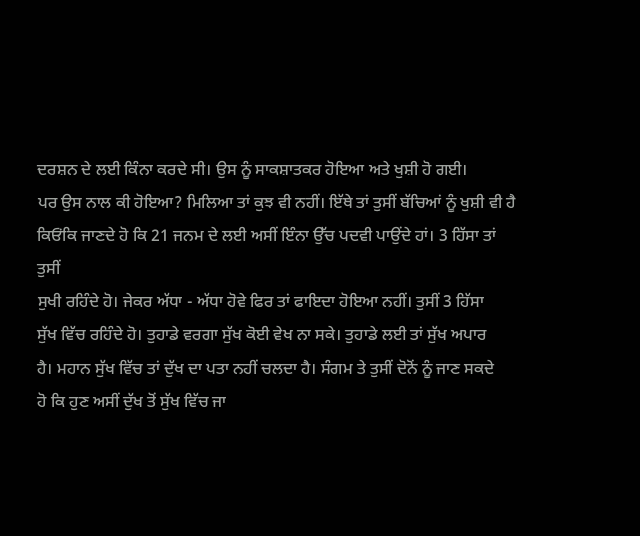ਦਰਸ਼ਨ ਦੇ ਲਈ ਕਿੰਨਾ ਕਰਦੇ ਸੀ। ਉਸ ਨੂੰ ਸਾਕਸ਼ਾਤਕਰ ਹੋਇਆ ਅਤੇ ਖੁਸ਼ੀ ਹੋ ਗਈ।
ਪਰ ਉਸ ਨਾਲ ਕੀ ਹੋਇਆ? ਮਿਲਿਆ ਤਾਂ ਕੁਝ ਵੀ ਨਹੀਂ। ਇੱਥੇ ਤਾਂ ਤੁਸੀਂ ਬੱਚਿਆਂ ਨੂੰ ਖੁਸ਼ੀ ਵੀ ਹੈ
ਕਿਓਂਕਿ ਜਾਣਦੇ ਹੋ ਕਿ 21 ਜਨਮ ਦੇ ਲਈ ਅਸੀਂ ਇੰਨਾ ਉੱਚ ਪਦਵੀ ਪਾਉਂਦੇ ਹਾਂ। 3 ਹਿੱਸਾ ਤਾਂ ਤੁਸੀਂ
ਸੁਖੀ ਰਹਿੰਦੇ ਹੋ। ਜੇਕਰ ਅੱਧਾ - ਅੱਧਾ ਹੋਵੇ ਫਿਰ ਤਾਂ ਫਾਇਦਾ ਹੋਇਆ ਨਹੀਂ। ਤੁਸੀਂ 3 ਹਿੱਸਾ
ਸੁੱਖ ਵਿੱਚ ਰਹਿੰਦੇ ਹੋ। ਤੁਹਾਡੇ ਵਰਗਾ ਸੁੱਖ ਕੋਈ ਵੇਖ ਨਾ ਸਕੇ। ਤੁਹਾਡੇ ਲਈ ਤਾਂ ਸੁੱਖ ਅਪਾਰ
ਹੈ। ਮਹਾਨ ਸੁੱਖ ਵਿੱਚ ਤਾਂ ਦੁੱਖ ਦਾ ਪਤਾ ਨਹੀਂ ਚਲਦਾ ਹੈ। ਸੰਗਮ ਤੇ ਤੁਸੀਂ ਦੋਨੋਂ ਨੂੰ ਜਾਣ ਸਕਦੇ
ਹੋ ਕਿ ਹੁਣ ਅਸੀਂ ਦੁੱਖ ਤੋਂ ਸੁੱਖ ਵਿੱਚ ਜਾ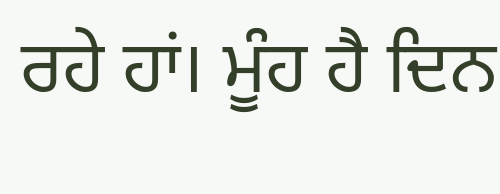ਰਹੇ ਹਾਂ। ਮੂੰਹ ਹੈ ਦਿਨ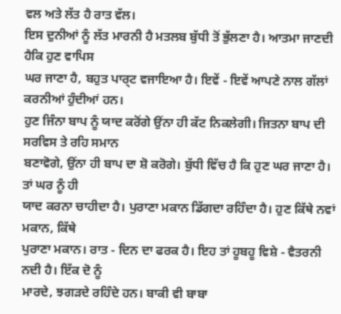ਵਲ ਅਤੇ ਲੱਤ ਹੈ ਰਾਤ ਵੱਲ।
ਇਸ ਦੁਨੀਆਂ ਨੂੰ ਲੱਤ ਮਾਰਨੀ ਹੈ ਮਤਲਬ ਬੁੱਧੀ ਤੋਂ ਭੁੱਲਣਾ ਹੈ। ਆਤਮਾ ਜਾਣਦੀ ਹੈਕਿ ਹੁਣ ਵਾਪਿਸ
ਘਰ ਜਾਣਾ ਹੈ, ਬਹੁਤ ਪਾਰ੍ਟ ਵਜਾਇਆ ਹੈ। ਇਵੇਂ - ਇਵੇਂ ਆਪਣੇ ਨਾਲ ਗੱਲਾਂ ਕਰਨੀਆਂ ਹੁੰਦੀਆਂ ਹਨ।
ਹੁਣ ਜਿੰਨਾ ਬਾਪ ਨੂੰ ਯਾਦ ਕਰੋਂਗੇ ਉਂਨਾ ਹੀ ਕੱਟ ਨਿਕਲੇਗੀ। ਜਿਤਨਾ ਬਾਪ ਦੀ ਸਰਵਿਸ ਤੇ ਰਹਿ ਸਮਾਨ
ਬਣਾਵੋਗੇ, ਉਂਨਾ ਹੀ ਬਾਪ ਦਾ ਸ਼ੋ ਕਰੋਗੇ। ਬੁੱਧੀ ਵਿੱਚ ਹੈ ਕਿ ਹੁਣ ਘਰ ਜਾਣਾ ਹੈ। ਤਾਂ ਘਰ ਨੂੰ ਹੀ
ਯਾਦ ਕਰਨਾ ਚਾਹੀਦਾ ਹੈ। ਪੁਰਾਣਾ ਮਕਾਨ ਡਿੱਗਦਾ ਰਹਿੰਦਾ ਹੈ। ਹੁਣ ਕਿੱਥੇ ਨਵਾਂ ਮਕਾਨ, ਕਿੱਥੇ
ਪੁਰਾਣਾ ਮਕਾਨ। ਰਾਤ - ਦਿਨ ਦਾ ਫਰਕ ਹੈ। ਇਹ ਤਾਂ ਹੂਬਹੂ ਵਿਸ਼ੇ - ਵੈਤਰਨੀ ਨਦੀ ਹੈ। ਇੱਕ ਦੋ ਨੂੰ
ਮਾਰਦੇ, ਝਗੜਦੇ ਰਹਿੰਦੇ ਹਨ। ਬਾਕੀ ਵੀ ਬਾਬਾ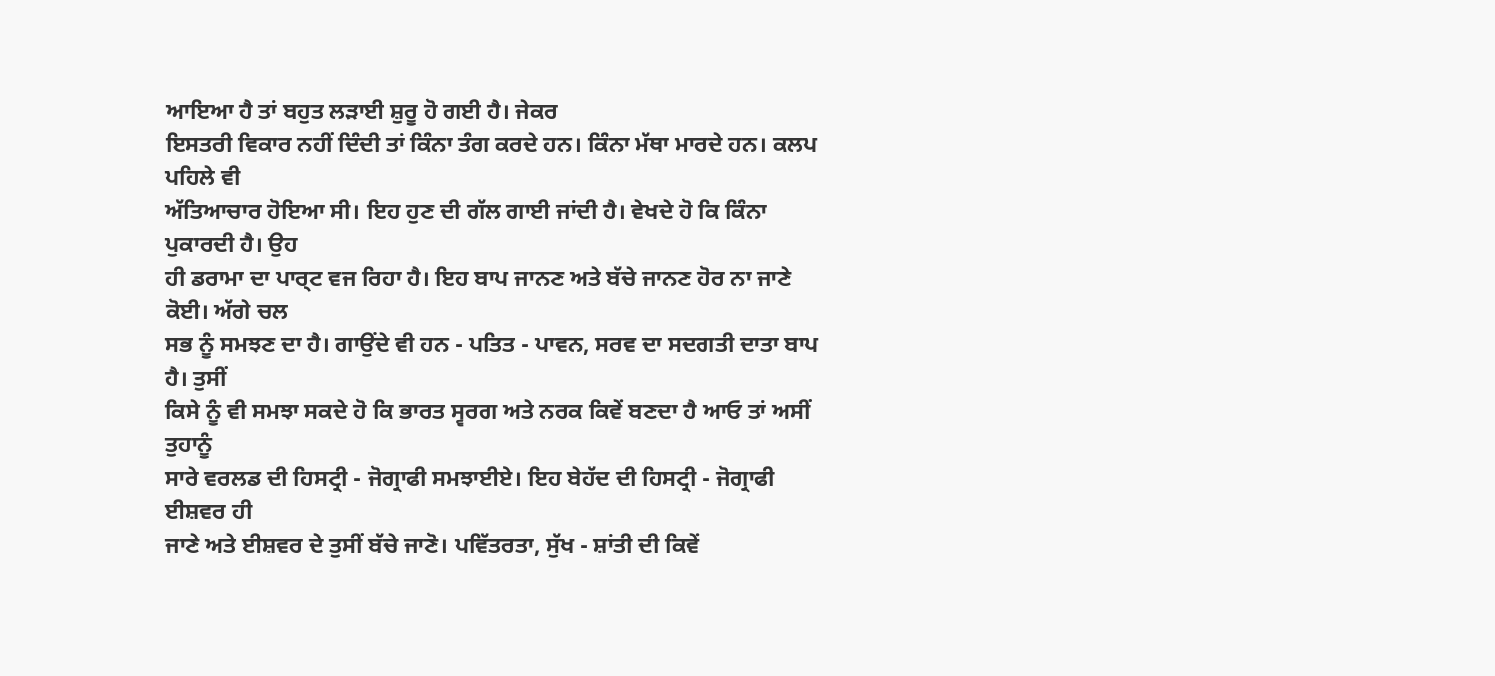ਆਇਆ ਹੈ ਤਾਂ ਬਹੁਤ ਲੜਾਈ ਸ਼ੁਰੂ ਹੋ ਗਈ ਹੈ। ਜੇਕਰ
ਇਸਤਰੀ ਵਿਕਾਰ ਨਹੀਂ ਦਿੰਦੀ ਤਾਂ ਕਿੰਨਾ ਤੰਗ ਕਰਦੇ ਹਨ। ਕਿੰਨਾ ਮੱਥਾ ਮਾਰਦੇ ਹਨ। ਕਲਪ ਪਹਿਲੇ ਵੀ
ਅੱਤਿਆਚਾਰ ਹੋਇਆ ਸੀ। ਇਹ ਹੁਣ ਦੀ ਗੱਲ ਗਾਈ ਜਾਂਦੀ ਹੈ। ਵੇਖਦੇ ਹੋ ਕਿ ਕਿੰਨਾ ਪੁਕਾਰਦੀ ਹੈ। ਉਹ
ਹੀ ਡਰਾਮਾ ਦਾ ਪਾਰ੍ਟ ਵਜ ਰਿਹਾ ਹੈ। ਇਹ ਬਾਪ ਜਾਨਣ ਅਤੇ ਬੱਚੇ ਜਾਨਣ ਹੋਰ ਨਾ ਜਾਣੇ ਕੋਈ। ਅੱਗੇ ਚਲ
ਸਭ ਨੂੰ ਸਮਝਣ ਦਾ ਹੈ। ਗਾਉਂਦੇ ਵੀ ਹਨ - ਪਤਿਤ - ਪਾਵਨ, ਸਰਵ ਦਾ ਸਦਗਤੀ ਦਾਤਾ ਬਾਪ ਹੈ। ਤੁਸੀਂ
ਕਿਸੇ ਨੂੰ ਵੀ ਸਮਝਾ ਸਕਦੇ ਹੋ ਕਿ ਭਾਰਤ ਸ੍ਵਰਗ ਅਤੇ ਨਰਕ ਕਿਵੇਂ ਬਣਦਾ ਹੈ ਆਓ ਤਾਂ ਅਸੀਂ ਤੁਹਾਨੂੰ
ਸਾਰੇ ਵਰਲਡ ਦੀ ਹਿਸਟ੍ਰੀ - ਜੋਗ੍ਰਾਫੀ ਸਮਝਾਈਏ। ਇਹ ਬੇਹੱਦ ਦੀ ਹਿਸਟ੍ਰੀ - ਜੋਗ੍ਰਾਫੀ ਈਸ਼ਵਰ ਹੀ
ਜਾਣੇ ਅਤੇ ਈਸ਼ਵਰ ਦੇ ਤੁਸੀਂ ਬੱਚੇ ਜਾਣੋ। ਪਵਿੱਤਰਤਾ, ਸੁੱਖ - ਸ਼ਾਂਤੀ ਦੀ ਕਿਵੇਂ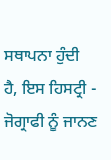ਸਥਾਪਨਾ ਹੁੰਦੀ
ਹੈ, ਇਸ ਹਿਸਟ੍ਰੀ - ਜੋਗ੍ਰਾਫੀ ਨੂੰ ਜਾਨਣ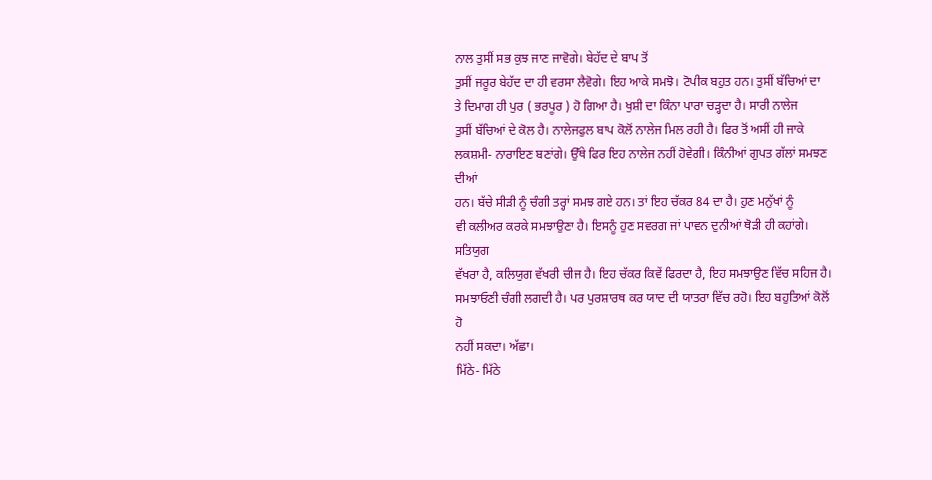ਨਾਲ ਤੁਸੀਂ ਸਭ ਕੁਝ ਜਾਣ ਜਾਵੋਗੇ। ਬੇਹੱਦ ਦੇ ਬਾਪ ਤੋਂ
ਤੁਸੀਂ ਜਰੂਰ ਬੇਹੱਦ ਦਾ ਹੀ ਵਰਸਾ ਲੈਵੋਗੇ। ਇਹ ਆਕੇ ਸਮਝੋ। ਟੋਪੀਕ ਬਹੁਤ ਹਨ। ਤੁਸੀਂ ਬੱਚਿਆਂ ਦਾ
ਤੇ ਦਿਮਾਗ ਹੀ ਪੁਰ ( ਭਰਪੂਰ ) ਹੋ ਗਿਆ ਹੈ। ਖੁਸ਼ੀ ਦਾ ਕਿੰਨਾ ਪਾਰਾ ਚੜ੍ਹਦਾ ਹੈ। ਸਾਰੀ ਨਾਲੇਜ
ਤੁਸੀਂ ਬੱਚਿਆਂ ਦੇ ਕੋਲ ਹੈ। ਨਾਲੇਜਫੁਲ ਬਾਪ ਕੋਲੋਂ ਨਾਲੇਜ ਮਿਲ ਰਹੀ ਹੈ। ਫਿਰ ਤੋਂ ਅਸੀਂ ਹੀ ਜਾਕੇ
ਲਕਸ਼ਮੀ- ਨਾਰਾਇਣ ਬਣਾਂਗੇ। ਉੱਥੇ ਫਿਰ ਇਹ ਨਾਲੇਜ ਨਹੀਂ ਹੋਵੇਗੀ। ਕਿੰਨੀਆਂ ਗੁਪਤ ਗੱਲਾਂ ਸਮਝਣ ਦੀਆਂ
ਹਨ। ਬੱਚੇ ਸੀੜੀ ਨੂੰ ਚੰਗੀ ਤਰ੍ਹਾਂ ਸਮਝ ਗਏ ਹਨ। ਤਾਂ ਇਹ ਚੱਕਰ 84 ਦਾ ਹੈ। ਹੁਣ ਮਨੁੱਖਾਂ ਨੂੰ
ਵੀ ਕਲੀਅਰ ਕਰਕੇ ਸਮਝਾਉਣਾ ਹੈ। ਇਸਨੂੰ ਹੁਣ ਸਵਰਗ ਜਾਂ ਪਾਵਨ ਦੁਨੀਆਂ ਥੋੜੀ ਹੀ ਕਹਾਂਗੇ। ਸਤਿਯੁਗ
ਵੱਖਰਾ ਹੈ, ਕਲਿਯੁਗ ਵੱਖਰੀ ਚੀਜ ਹੈ। ਇਹ ਚੱਕਰ ਕਿਵੇਂ ਫਿਰਦਾ ਹੈ, ਇਹ ਸਮਝਾਉਣ ਵਿੱਚ ਸਹਿਜ ਹੈ।
ਸਮਝਾਓਣੀ ਚੰਗੀ ਲਗਦੀ ਹੈ। ਪਰ ਪੁਰਸ਼ਾਰਥ ਕਰ ਯਾਦ ਦੀ ਯਾਤਰਾ ਵਿੱਚ ਰਹੋ। ਇਹ ਬਹੁਤਿਆਂ ਕੋਲੋਂ ਹੋ
ਨਹੀਂ ਸਕਦਾ। ਅੱਛਾ।
ਮਿੱਠੇ- ਮਿੱਠੇ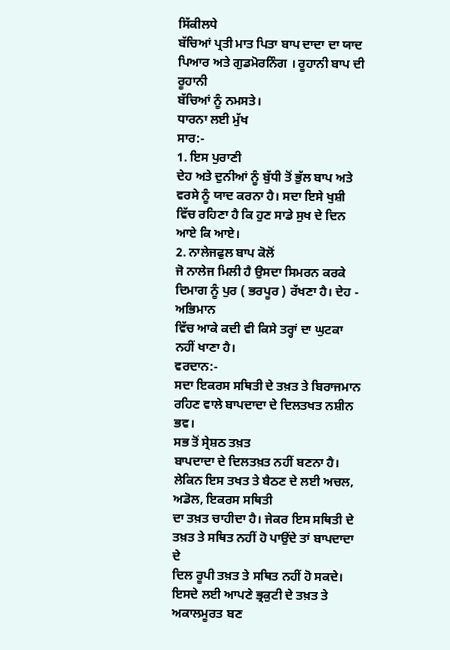ਸਿੱਕੀਲਧੇ
ਬੱਚਿਆਂ ਪ੍ਰਤੀ ਮਾਤ ਪਿਤਾ ਬਾਪ ਦਾਦਾ ਦਾ ਯਾਦ ਪਿਆਰ ਅਤੇ ਗੁਡਮੋਰਨਿੰਗ । ਰੂਹਾਨੀ ਬਾਪ ਦੀ ਰੂਹਾਨੀ
ਬੱਚਿਆਂ ਨੂੰ ਨਮਸਤੇ।
ਧਾਰਨਾ ਲਈ ਮੁੱਖ
ਸਾਰ:-
1. ਇਸ ਪੁਰਾਣੀ
ਦੇਹ ਅਤੇ ਦੁਨੀਆਂ ਨੂੰ ਬੁੱਧੀ ਤੋਂ ਭੁੱਲ ਬਾਪ ਅਤੇ ਵਰਸੇ ਨੂੰ ਯਾਦ ਕਰਨਾ ਹੈ। ਸਦਾ ਇਸੇ ਖੁਸ਼ੀ
ਵਿੱਚ ਰਹਿਣਾ ਹੈ ਕਿ ਹੁਣ ਸਾਡੇ ਸੁਖ ਦੇ ਦਿਨ ਆਏ ਕਿ ਆਏ।
2. ਨਾਲੇਜਫੁਲ ਬਾਪ ਕੋਲੋਂ
ਜੋ ਨਾਲੇਜ ਮਿਲੀ ਹੈ ਉਸਦਾ ਸਿਮਰਨ ਕਰਕੇ ਦਿਮਾਗ ਨੂੰ ਪੁਰ ( ਭਰਪੂਰ ) ਰੱਖਣਾ ਹੈ। ਦੇਹ - ਅਭਿਮਾਨ
ਵਿੱਚ ਆਕੇ ਕਦੀ ਵੀ ਕਿਸੇ ਤਰ੍ਹਾਂ ਦਾ ਘੁਟਕਾ ਨਹੀਂ ਖਾਣਾ ਹੈ।
ਵਰਦਾਨ:-
ਸਦਾ ਇਕਰਸ ਸਥਿਤੀ ਦੇ ਤਖ਼ਤ ਤੇ ਬਿਰਾਜਮਾਨ ਰਹਿਣ ਵਾਲੇ ਬਾਪਦਾਦਾ ਦੇ ਦਿਲਤਖਤ ਨਸ਼ੀਨ ਭਵ।
ਸਭ ਤੋਂ ਸ੍ਰੇਸ਼ਠ ਤਖ਼ਤ
ਬਾਪਦਾਦਾ ਦੇ ਦਿਲਤਖ਼ਤ ਨਹੀਂ ਬਣਨਾ ਹੈ। ਲੇਕਿਨ ਇਸ ਤਖਤ ਤੇ ਬੈਠਣ ਦੇ ਲਈ ਅਚਲ, ਅਡੋਲ, ਇਕਰਸ ਸਥਿਤੀ
ਦਾ ਤਖ਼ਤ ਚਾਹੀਦਾ ਹੈ। ਜੇਕਰ ਇਸ ਸਥਿਤੀ ਦੇ ਤਖ਼ਤ ਤੇ ਸਥਿਤ ਨਹੀਂ ਹੋ ਪਾਉਂਦੇ ਤਾਂ ਬਾਪਦਾਦਾ ਦੇ
ਦਿਲ ਰੂਪੀ ਤਖ਼ਤ ਤੇ ਸਥਿਤ ਨਹੀਂ ਹੋ ਸਕਦੇ। ਇਸਦੇ ਲਈ ਆਪਣੇ ਭ੍ਰਕੁਟੀ ਦੇ ਤਖ਼ਤ ਤੇ ਅਕਾਲਮੂਰਤ ਬਣ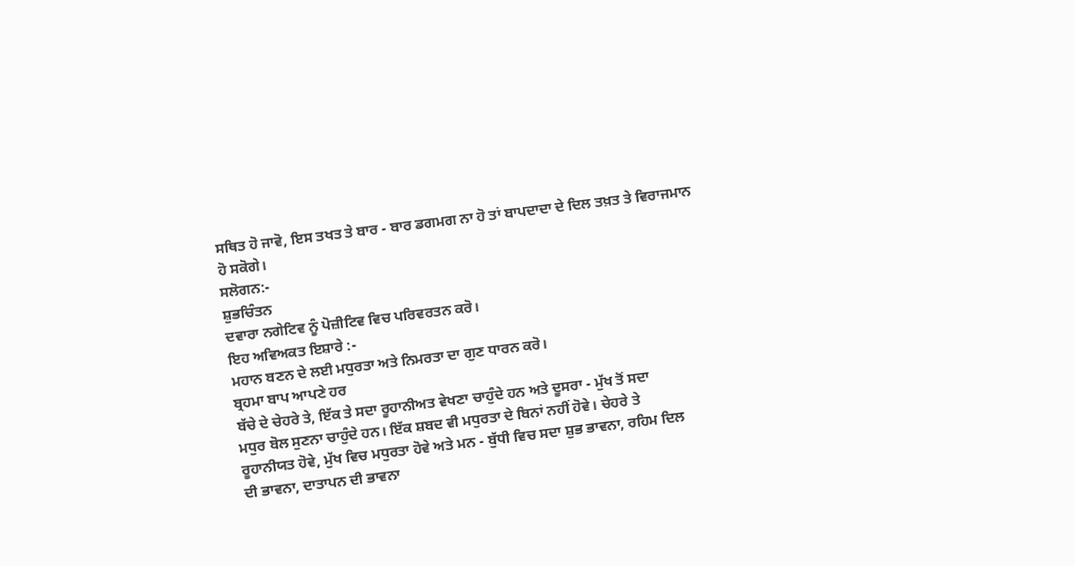ਸਥਿਤ ਹੋ ਜਾਵੋ, ਇਸ ਤਖਤ ਤੇ ਬਾਰ - ਬਾਰ ਡਗਮਗ ਨਾ ਹੋ ਤਾਂ ਬਾਪਦਾਦਾ ਦੇ ਦਿਲ ਤਖ਼ਤ ਤੇ ਵਿਰਾਜਮਾਨ
ਹੋ ਸਕੋਗੇ।
ਸਲੋਗਨ:-
ਸ਼ੁਭਚਿੰਤਨ
ਦਵਾਰਾ ਨਗੇਟਿਵ ਨੂੰ ਪੋਜ਼ੀਟਿਵ ਵਿਚ ਪਰਿਵਰਤਨ ਕਰੋ।
ਇਹ ਅਵਿਅਕਤ ਇਸ਼ਾਰੇ :-
ਮਹਾਨ ਬਣਨ ਦੇ ਲਈ ਮਧੁਰਤਾ ਅਤੇ ਨਿਮਰਤਾ ਦਾ ਗੁਣ ਧਾਰਨ ਕਰੋ।
ਬ੍ਰਹਮਾ ਬਾਪ ਆਪਣੇ ਹਰ
ਬੱਚੇ ਦੇ ਚੇਹਰੇ ਤੇ, ਇੱਕ ਤੇ ਸਦਾ ਰੂਹਾਨੀਅਤ ਵੇਖਣਾ ਚਾਹੁੰਦੇ ਹਨ ਅਤੇ ਦੂਸਰਾ - ਮੁੱਖ ਤੋਂ ਸਦਾ
ਮਧੁਰ ਬੋਲ ਸੁਣਨਾ ਚਾਹੁੰਦੇ ਹਨ। ਇੱਕ ਸ਼ਬਦ ਵੀ ਮਧੁਰਤਾ ਦੇ ਬਿਨਾਂ ਨਹੀਂ ਹੋਵੇ। ਚੇਹਰੇ ਤੇ
ਰੂਹਾਨੀਯਤ ਹੋਵੇ, ਮੁੱਖ ਵਿਚ ਮਧੁਰਤਾ ਹੋਵੇ ਅਤੇ ਮਨ - ਬੁੱਧੀ ਵਿਚ ਸਦਾ ਸ਼ੁਭ ਭਾਵਨਾ, ਰਹਿਮ ਦਿਲ
ਦੀ ਭਾਵਨਾ, ਦਾਤਾਪਨ ਦੀ ਭਾਵਨਾ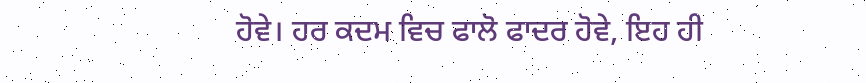ਹੋਵੇ। ਹਰ ਕਦਮ ਵਿਚ ਫਾਲੋ ਫਾਦਰ ਹੋਵੇ, ਇਹ ਹੀ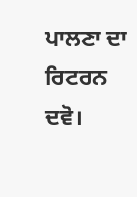ਪਾਲਣਾ ਦਾ ਰਿਟਰਨ
ਦਵੋ।